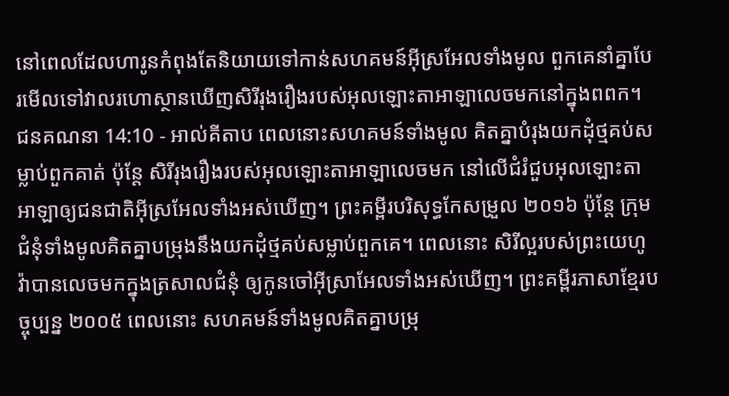នៅពេលដែលហារូនកំពុងតែនិយាយទៅកាន់សហគមន៍អ៊ីស្រអែលទាំងមូល ពួកគេនាំគ្នាបែរមើលទៅវាលរហោស្ថានឃើញសិរីរុងរឿងរបស់អុលឡោះតាអាឡាលេចមកនៅក្នុងពពក។
ជនគណនា 14:10 - អាល់គីតាប ពេលនោះសហគមន៍ទាំងមូល គិតគ្នាបំរុងយកដុំថ្មគប់សម្លាប់ពួកគាត់ ប៉ុន្តែ សិរីរុងរឿងរបស់អុលឡោះតាអាឡាលេចមក នៅលើជំរំជួបអុលឡោះតាអាឡាឲ្យជនជាតិអ៊ីស្រអែលទាំងអស់ឃើញ។ ព្រះគម្ពីរបរិសុទ្ធកែសម្រួល ២០១៦ ប៉ុន្តែ ក្រុមជំនុំទាំងមូលគិតគ្នាបម្រុងនឹងយកដុំថ្មគប់សម្លាប់ពួកគេ។ ពេលនោះ សិរីល្អរបស់ព្រះយេហូវ៉ាបានលេចមកក្នុងត្រសាលជំនុំ ឲ្យកូនចៅអ៊ីស្រាអែលទាំងអស់ឃើញ។ ព្រះគម្ពីរភាសាខ្មែរបច្ចុប្បន្ន ២០០៥ ពេលនោះ សហគមន៍ទាំងមូលគិតគ្នាបម្រុ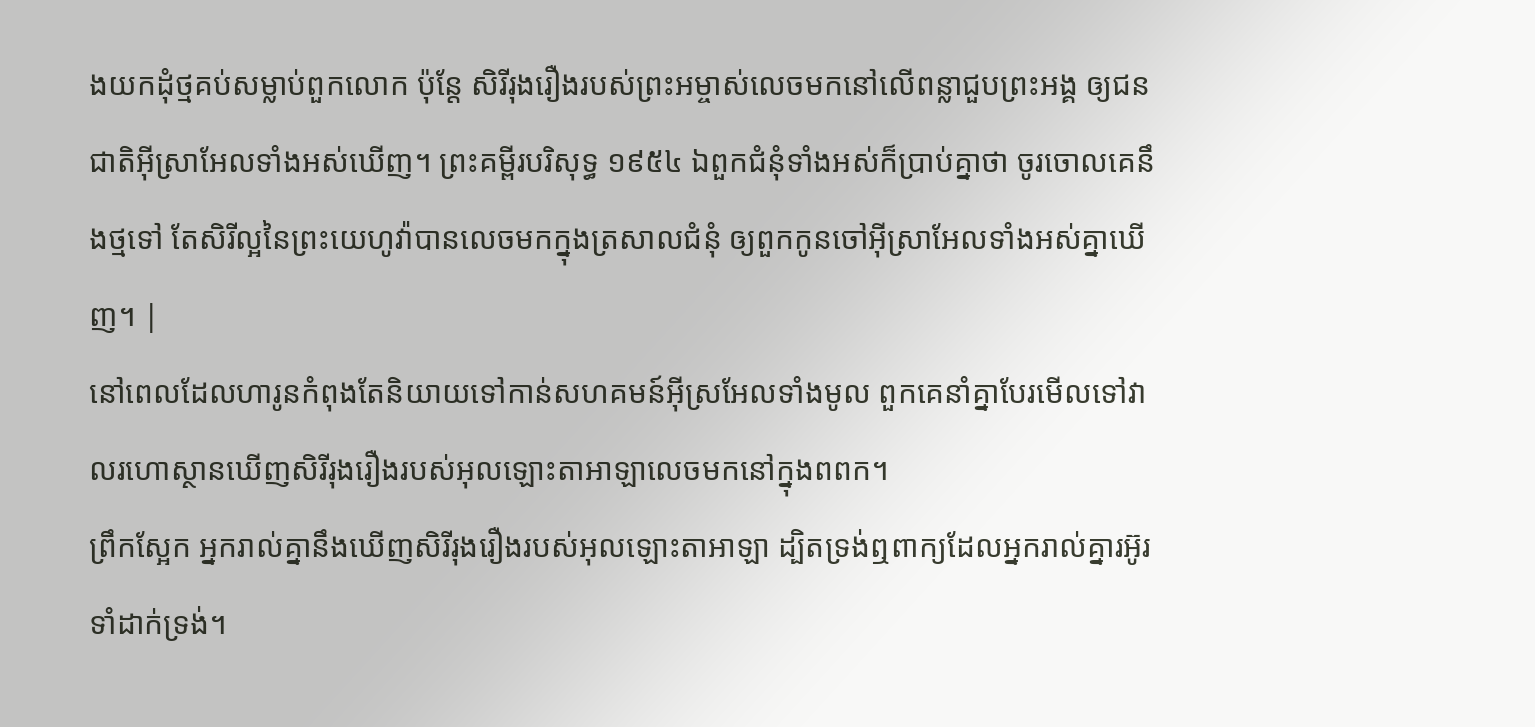ងយកដុំថ្មគប់សម្លាប់ពួកលោក ប៉ុន្តែ សិរីរុងរឿងរបស់ព្រះអម្ចាស់លេចមកនៅលើពន្លាជួបព្រះអង្គ ឲ្យជនជាតិអ៊ីស្រាអែលទាំងអស់ឃើញ។ ព្រះគម្ពីរបរិសុទ្ធ ១៩៥៤ ឯពួកជំនុំទាំងអស់ក៏ប្រាប់គ្នាថា ចូរចោលគេនឹងថ្មទៅ តែសិរីល្អនៃព្រះយេហូវ៉ាបានលេចមកក្នុងត្រសាលជំនុំ ឲ្យពួកកូនចៅអ៊ីស្រាអែលទាំងអស់គ្នាឃើញ។ |
នៅពេលដែលហារូនកំពុងតែនិយាយទៅកាន់សហគមន៍អ៊ីស្រអែលទាំងមូល ពួកគេនាំគ្នាបែរមើលទៅវាលរហោស្ថានឃើញសិរីរុងរឿងរបស់អុលឡោះតាអាឡាលេចមកនៅក្នុងពពក។
ព្រឹកស្អែក អ្នករាល់គ្នានឹងឃើញសិរីរុងរឿងរបស់អុលឡោះតាអាឡា ដ្បិតទ្រង់ឮពាក្យដែលអ្នករាល់គ្នារអ៊ូរទាំដាក់ទ្រង់។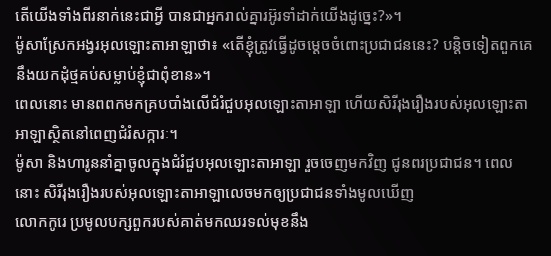តើយើងទាំងពីរនាក់នេះជាអ្វី បានជាអ្នករាល់គ្នារអ៊ូរទាំដាក់យើងដូច្នេះ?»។
ម៉ូសាស្រែកអង្វរអុលឡោះតាអាឡាថា៖ «តើខ្ញុំត្រូវធ្វើដូចម្តេចចំពោះប្រជាជននេះ? បន្តិចទៀតពួកគេនឹងយកដុំថ្មគប់សម្លាប់ខ្ញុំជាពុំខាន»។
ពេលនោះ មានពពកមកគ្របបាំងលើជំរំជួបអុលឡោះតាអាឡា ហើយសិរីរុងរឿងរបស់អុលឡោះតាអាឡាស្ថិតនៅពេញជំរំសក្ការៈ។
ម៉ូសា និងហារូននាំគ្នាចូលក្នុងជំរំជួបអុលឡោះតាអាឡា រួចចេញមកវិញ ជូនពរប្រជាជន។ ពេលនោះ សិរីរុងរឿងរបស់អុលឡោះតាអាឡាលេចមកឲ្យប្រជាជនទាំងមូលឃើញ
លោកកូរេ ប្រមូលបក្សពួករបស់គាត់មកឈរទល់មុខនឹង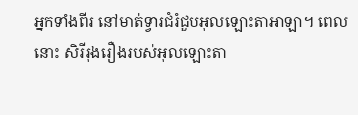អ្នកទាំងពីរ នៅមាត់ទ្វារជំរំជួបអុលឡោះតាអាឡា។ ពេលនោះ សិរីរុងរឿងរបស់អុលឡោះតា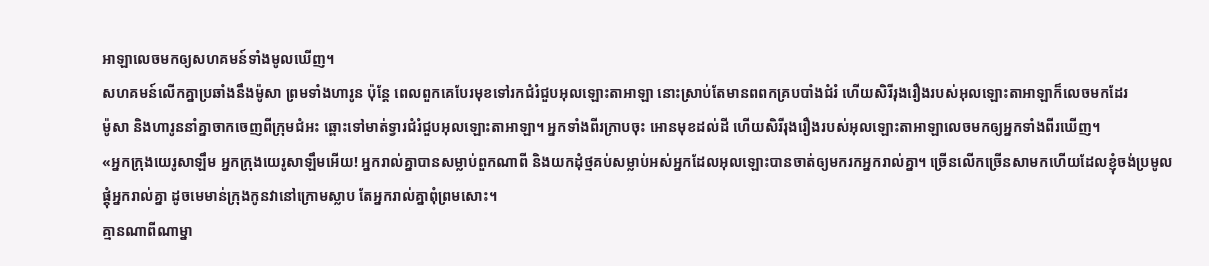អាឡាលេចមកឲ្យសហគមន៍ទាំងមូលឃើញ។
សហគមន៍លើកគ្នាប្រឆាំងនឹងម៉ូសា ព្រមទាំងហារូន ប៉ុន្តែ ពេលពួកគេបែរមុខទៅរកជំរំជួបអុលឡោះតាអាឡា នោះស្រាប់តែមានពពកគ្របបាំងជំរំ ហើយសិរីរុងរឿងរបស់អុលឡោះតាអាឡាក៏លេចមកដែរ
ម៉ូសា និងហារូននាំគ្នាចាកចេញពីក្រុមជំអះ ឆ្ពោះទៅមាត់ទ្វារជំរំជួបអុលឡោះតាអាឡា។ អ្នកទាំងពីរក្រាបចុះ អោនមុខដល់ដី ហើយសិរីរុងរឿងរបស់អុលឡោះតាអាឡាលេចមកឲ្យអ្នកទាំងពីរឃើញ។
«អ្នកក្រុងយេរូសាឡឹម អ្នកក្រុងយេរូសាឡឹមអើយ! អ្នករាល់គ្នាបានសម្លាប់ពួកណាពី និងយកដុំថ្មគប់សម្លាប់អស់អ្នកដែលអុលឡោះបានចាត់ឲ្យមករកអ្នករាល់គ្នា។ ច្រើនលើកច្រើនសាមកហើយដែលខ្ញុំចង់ប្រមូលផ្ដុំអ្នករាល់គ្នា ដូចមេមាន់ក្រុងកូនវានៅក្រោមស្លាប តែអ្នករាល់គ្នាពុំព្រមសោះ។
គ្មានណាពីណាម្នា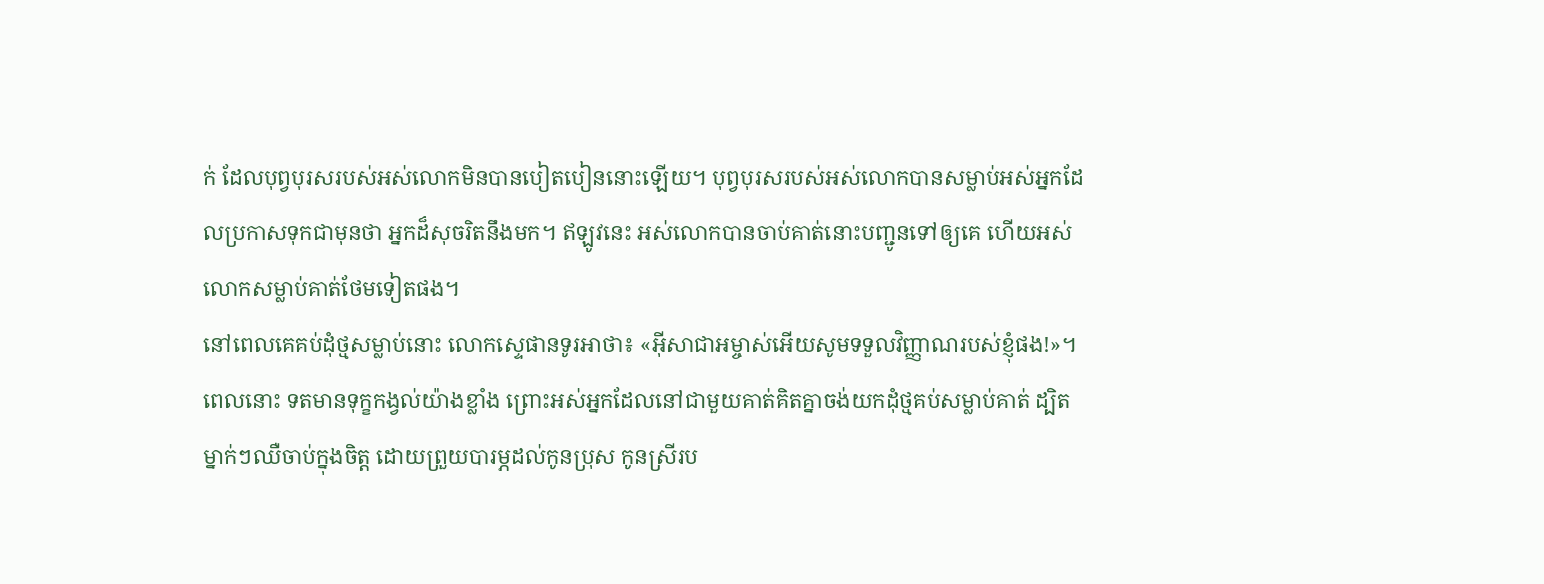ក់ ដែលបុព្វបុរសរបស់អស់លោកមិនបានបៀតបៀននោះឡើយ។ បុព្វបុរសរបស់អស់លោកបានសម្លាប់អស់អ្នកដែលប្រកាសទុកជាមុនថា អ្នកដ៏សុចរិតនឹងមក។ ឥឡូវនេះ អស់លោកបានចាប់គាត់នោះបញ្ជូនទៅឲ្យគេ ហើយអស់លោកសម្លាប់គាត់ថែមទៀតផង។
នៅពេលគេគប់ដុំថ្មសម្លាប់នោះ លោកស្ទេផានទូរអាថា៖ «អ៊ីសាជាអម្ចាស់អើយសូមទទួលវិញ្ញាណរបស់ខ្ញុំផង!»។
ពេលនោះ ទតមានទុក្ខកង្វល់យ៉ាងខ្លាំង ព្រោះអស់អ្នកដែលនៅជាមួយគាត់គិតគ្នាចង់យកដុំថ្មគប់សម្លាប់គាត់ ដ្បិតម្នាក់ៗឈឺចាប់ក្នុងចិត្ត ដោយព្រួយបារម្ភដល់កូនប្រុស កូនស្រីរប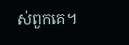ស់ពួកគេ។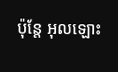ប៉ុន្តែ អុលឡោះ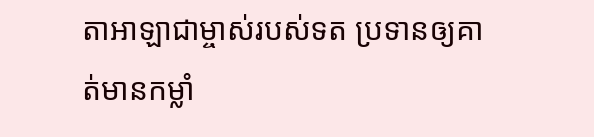តាអាឡាជាម្ចាស់របស់ទត ប្រទានឲ្យគាត់មានកម្លាំ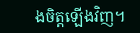ងចិត្តឡើងវិញ។